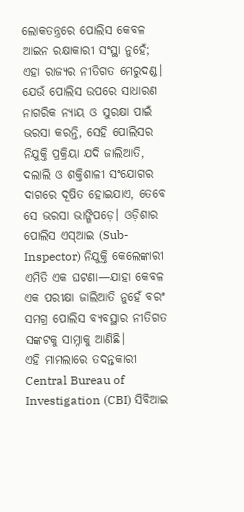ଲୋକତନ୍ତ୍ରରେ ପୋଲିସ କେବଳ ଆଇନ ରକ୍ଷାକାରୀ ସଂସ୍ଥା ନୁହେଁ; ଏହା ରାଜ୍ୟର ନୀତିଗତ ମେରୁଦଣ୍ଡ। ଯେଉଁ ପୋଲିସ ଉପରେ ସାଧାରଣ ନାଗରିକ ନ୍ୟାୟ ଓ ସୁରକ୍ଷା ପାଇଁ ଭରସା କରନ୍ତି, ସେହି ପୋଲିସର ନିଯୁକ୍ତି ପ୍ରକ୍ରିୟା ଯଦି ଜାଲିଆତି, ଦଲାଲି ଓ ଶକ୍ତିଶାଳୀ ସଂଯୋଗର ଦାଗରେ ଦୂଷିତ ହୋଇଯାଏ, ତେବେ ସେ ଭରସା ଭାଙ୍ଗିପଡ଼େ। ଓଡ଼ିଶାର ପୋଲିସ ଏସ୍ଆଇ (Sub-Inspector) ନିଯୁକ୍ତି କେଲେଙ୍କାରୀ ଏମିତି ଏକ ଘଟଣା—ଯାହା କେବଳ ଏକ ପରୀକ୍ଷା ଜାଲିଆତି ନୁହେଁ ବରଂ ସମଗ୍ର ପୋଲିସ ବ୍ୟବସ୍ଥାର ନୀତିଗତ ସଙ୍କଟକୁ ସାମ୍ନାକୁ ଆଣିଛି।
ଏହି ମାମଲାରେ ତଦନ୍ତକାରୀ Central Bureau of Investigation (CBI) ସିବିଆଇ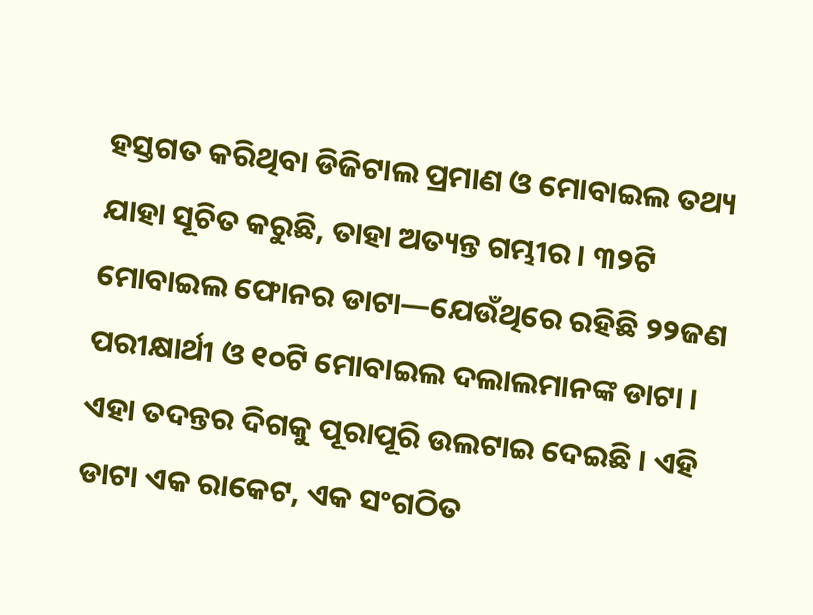ହସ୍ତଗତ କରିଥିବା ଡିଜିଟାଲ ପ୍ରମାଣ ଓ ମୋବାଇଲ ତଥ୍ୟ ଯାହା ସୂଚିତ କରୁଛି, ତାହା ଅତ୍ୟନ୍ତ ଗମ୍ଭୀର। ୩୨ଟି ମୋବାଇଲ ଫୋନର ଡାଟା—ଯେଉଁଥିରେ ରହିଛି ୨୨ଜଣ ପରୀକ୍ଷାର୍ଥୀ ଓ ୧୦ଟି ମୋବାଇଲ ଦଲାଲମାନଙ୍କ ଡାଟା । ଏହା ତଦନ୍ତର ଦିଗକୁ ପୂରାପୂରି ଉଲଟାଇ ଦେଇଛି । ଏହି ଡାଟା ଏକ ରାକେଟ, ଏକ ସଂଗଠିତ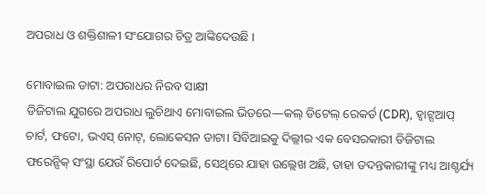ଅପରାଧ ଓ ଶକ୍ତିଶାଳୀ ସଂଯୋଗର ଚିତ୍ର ଆଙ୍କିଦେଉଛି ।

ମୋବାଇଲ ଡାଟା: ଅପରାଧର ନିରବ ସାକ୍ଷୀ
ଡିଜିଟାଲ ଯୁଗରେ ଅପରାଧ ଲୁଚିଥାଏ ମୋବାଇଲ ଭିତରେ—କଲ୍ ଡିଟେଲ୍ ରେକର୍ଡ (CDR), ହ୍ୱାଟ୍ସଆପ୍ ଚାର୍ଟ, ଫଟୋ, ଭଏସ୍ ନୋଟ୍, ଲୋକେସନ ଡାଟା। ସିବିଆଇକୁ ଦିଲ୍ଲୀର ଏକ ବେସରକାରୀ ଡିଜିଟାଲ ଫରେନ୍ସିକ୍ ସଂସ୍ଥା ଯେଉଁ ରିପୋର୍ଟ ଦେଇଛି, ସେଥିରେ ଯାହା ଉଲ୍ଲେଖ ଅଛି, ତାହା ତଦନ୍ତକାରୀଙ୍କୁ ମଧ୍ୟ ଆଶ୍ଚର୍ଯ୍ୟ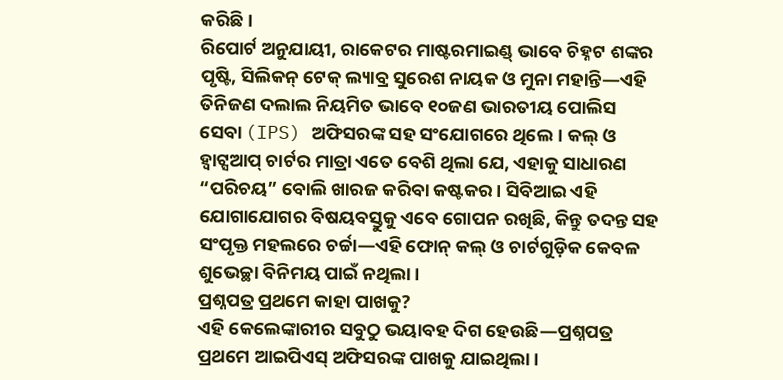କରିଛି।
ରିପୋର୍ଟ ଅନୁଯାୟୀ, ରାକେଟର ମାଷ୍ଟରମାଇଣ୍ଡ୍ ଭାବେ ଚିହ୍ନଟ ଶଙ୍କର ପୃଷ୍ଟି, ସିଲିକନ୍ ଟେକ୍ ଲ୍ୟାବ୍ର ସୁରେଶ ନାୟକ ଓ ମୁନା ମହାନ୍ତି—ଏହି ତିନିଜଣ ଦଲାଲ ନିୟମିତ ଭାବେ ୧୦ଜଣ ଭାରତୀୟ ପୋଲିସ ସେବା (IPS) ଅଫିସରଙ୍କ ସହ ସଂଯୋଗରେ ଥିଲେ। କଲ୍ ଓ ହ୍ୱାଟ୍ସଆପ୍ ଚାର୍ଟର ମାତ୍ରା ଏତେ ବେଶି ଥିଲା ଯେ, ଏହାକୁ ସାଧାରଣ “ପରିଚୟ” ବୋଲି ଖାରଜ କରିବା କଷ୍ଟକର। ସିବିଆଇ ଏହି ଯୋଗାଯୋଗର ବିଷୟବସ୍ତୁକୁ ଏବେ ଗୋପନ ରଖିଛି, କିନ୍ତୁ ତଦନ୍ତ ସହ ସଂପୃକ୍ତ ମହଲରେ ଚର୍ଚ୍ଚା—ଏହି ଫୋନ୍ କଲ୍ ଓ ଚାର୍ଟଗୁଡ଼ିକ କେବଳ ଶୁଭେଚ୍ଛା ବିନିମୟ ପାଇଁ ନଥିଲା।
ପ୍ରଶ୍ନପତ୍ର ପ୍ରଥମେ କାହା ପାଖକୁ?
ଏହି କେଲେଙ୍କାରୀର ସବୁଠୁ ଭୟାବହ ଦିଗ ହେଉଛି—ପ୍ରଶ୍ନପତ୍ର ପ୍ରଥମେ ଆଇପିଏସ୍ ଅଫିସରଙ୍କ ପାଖକୁ ଯାଇଥିଲା।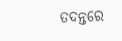ତଦନ୍ତରେ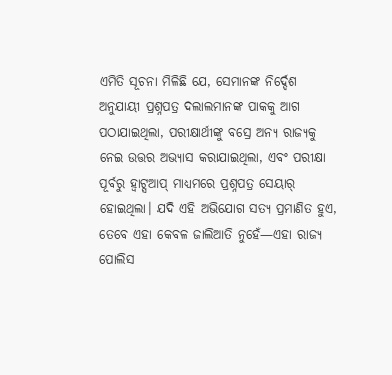ଏମିତି ସୂଚନା ମିଳିଛି ଯେ, ସେମାନଙ୍କ ନିର୍ଦ୍ଦେଶ ଅନୁଯାୟୀ ପ୍ରଶ୍ନପତ୍ର ଦଲାଲମାନଙ୍କ ପାକକୁ ଆଗ ପଠାଯାଇଥିଲା, ପରୀକ୍ଷାର୍ଥୀଙ୍କୁ ବସ୍ରେ ଅନ୍ୟ ରାଜ୍ୟକୁ ନେଇ ଉତ୍ତର ଅଭ୍ୟାସ କରାଯାଇଥିଲା, ଏବଂ ପରୀକ୍ଷା ପୂର୍ବରୁ ହ୍ୱାଟ୍ସଆପ୍ ମାଧ୍ୟମରେ ପ୍ରଶ୍ନପତ୍ର ସେୟାର୍ ହୋଇଥିଲା। ଯଦି ଏହି ଅଭିଯୋଗ ସତ୍ୟ ପ୍ରମାଣିତ ହୁଏ, ତେବେ ଏହା କେବଳ ଜାଲିଆତି ନୁହେଁ—ଏହା ରାଜ୍ୟ ପୋଲିସ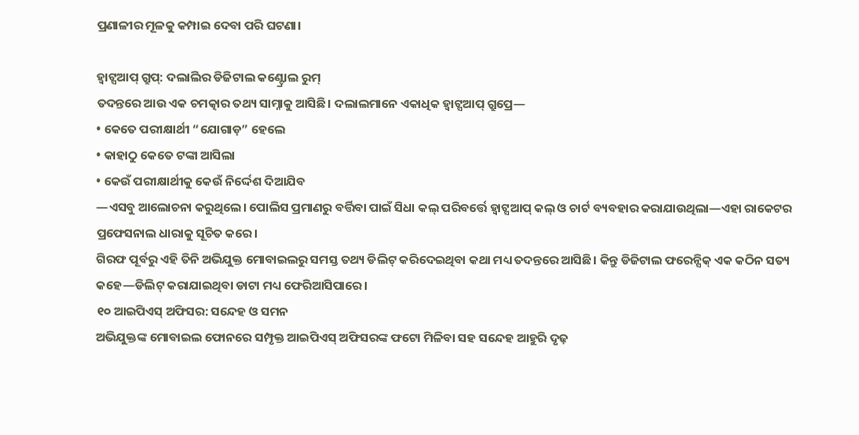ପ୍ରଣାଳୀର ମୂଳକୁ କମ୍ପାଇ ଦେବା ପରି ଘଟଣା।

ହ୍ୱାଟ୍ସଆପ୍ ଗ୍ରୁପ୍: ଦଲାଲିର ଡିଜିଟାଲ କଣ୍ଟ୍ରୋଲ ରୁମ୍
ତଦନ୍ତରେ ଆଉ ଏକ ଚମତ୍କାର ତଥ୍ୟ ସାମ୍ନାକୁ ଆସିଛି। ଦଲାଲମାନେ ଏକାଧିକ ହ୍ୱାଟ୍ସଆପ୍ ଗ୍ରୁପ୍ରେ—
• କେତେ ପରୀକ୍ଷାର୍ଥୀ “ଯୋଗାଡ଼” ହେଲେ
• କାହାଠୁ କେତେ ଟଙ୍କା ଆସିଲା
• କେଉଁ ପରୀକ୍ଷାର୍ଥୀକୁ କେଉଁ ନିର୍ଦ୍ଦେଶ ଦିଆଯିବ
—ଏସବୁ ଆଲୋଚନା କରୁଥିଲେ। ପୋଲିସ ପ୍ରମାଣରୁ ବର୍ତ୍ତିବା ପାଇଁ ସିଧା କଲ୍ ପରିବର୍ତ୍ତେ ହ୍ୱାଟ୍ସଆପ୍ କଲ୍ ଓ ଚାର୍ଟ ବ୍ୟବହାର କରାଯାଉଥିଲା—ଏହା ରାକେଟର ପ୍ରଫେସନାଲ ଧାରାକୁ ସୂଚିତ କରେ।
ଗିରଫ ପୂର୍ବରୁ ଏହି ତିନି ଅଭିଯୁକ୍ତ ମୋବାଇଲରୁ ସମସ୍ତ ତଥ୍ୟ ଡିଲିଟ୍ କରିଦେଇଥିବା କଥା ମଧ୍ୟ ତଦନ୍ତରେ ଆସିଛି। କିନ୍ତୁ ଡିଜିଟାଲ ଫରେନ୍ସିକ୍ ଏକ କଠିନ ସତ୍ୟ କହେ—ଡିଲିଟ୍ କରାଯାଇଥିବା ଡାଟା ମଧ୍ୟ ଫେରିଆସିପାରେ।
୧୦ ଆଇପିଏସ୍ ଅଫିସର: ସନ୍ଦେହ ଓ ସମନ
ଅଭିଯୁକ୍ତଙ୍କ ମୋବାଇଲ ଫୋନରେ ସମ୍ପୃକ୍ତ ଆଇପିଏସ୍ ଅଫିସରଙ୍କ ଫଟୋ ମିଳିବା ସହ ସନ୍ଦେହ ଆହୁରି ଦୃଢ଼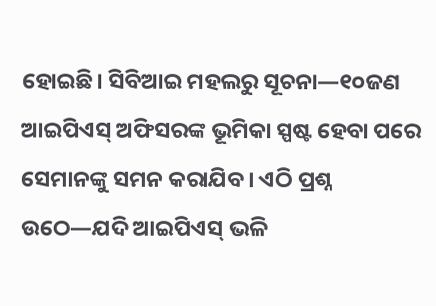ହୋଇଛି। ସିବିଆଇ ମହଲରୁ ସୂଚନା—୧୦ଜଣ ଆଇପିଏସ୍ ଅଫିସରଙ୍କ ଭୂମିକା ସ୍ପଷ୍ଟ ହେବା ପରେ ସେମାନଙ୍କୁ ସମନ କରାଯିବ। ଏଠି ପ୍ରଶ୍ନ ଉଠେ—ଯଦି ଆଇପିଏସ୍ ଭଳି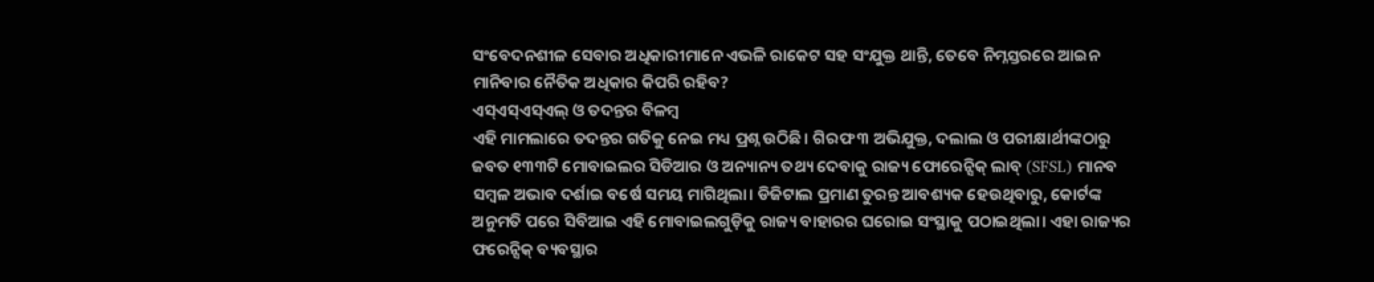ସଂବେଦନଶୀଳ ସେବାର ଅଧିକାରୀମାନେ ଏଭଳି ରାକେଟ ସହ ସଂଯୁକ୍ତ ଥାନ୍ତି, ତେବେ ନିମ୍ନସ୍ତରରେ ଆଇନ ମାନିବାର ନୈତିକ ଅଧିକାର କିପରି ରହିବ?
ଏସ୍ଏସ୍ଏସ୍ଏଲ୍ ଓ ତଦନ୍ତର ବିଳମ୍ବ
ଏହି ମାମଲାରେ ତଦନ୍ତର ଗତିକୁ ନେଇ ମଧ୍ୟ ପ୍ରଶ୍ନ ଉଠିଛି। ଗିରଫ ୩ ଅଭିଯୁକ୍ତ, ଦଲାଲ ଓ ପରୀକ୍ଷାର୍ଥୀଙ୍କଠାରୁ ଜବତ ୧୩୩ଟି ମୋବାଇଲର ସିଡିଆର ଓ ଅନ୍ୟାନ୍ୟ ତଥ୍ୟ ଦେବାକୁ ରାଜ୍ୟ ଫୋରେନ୍ସିକ୍ ଲାବ୍ (SFSL) ମାନବ ସମ୍ବଳ ଅଭାବ ଦର୍ଶାଇ ବର୍ଷେ ସମୟ ମାଗିଥିଲା। ଡିଜିଟାଲ ପ୍ରମାଣ ତୁରନ୍ତ ଆବଶ୍ୟକ ହେଉଥିବାରୁ, କୋର୍ଟଙ୍କ ଅନୁମତି ପରେ ସିବିଆଇ ଏହି ମୋବାଇଲଗୁଡ଼ିକୁ ରାଜ୍ୟ ବାହାରର ଘରୋଇ ସଂସ୍ଥାକୁ ପଠାଇଥିଲା। ଏହା ରାଜ୍ୟର ଫରେନ୍ସିକ୍ ବ୍ୟବସ୍ଥାର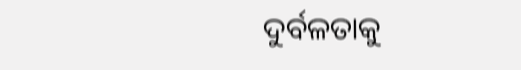ଦୁର୍ବଳତାକୁ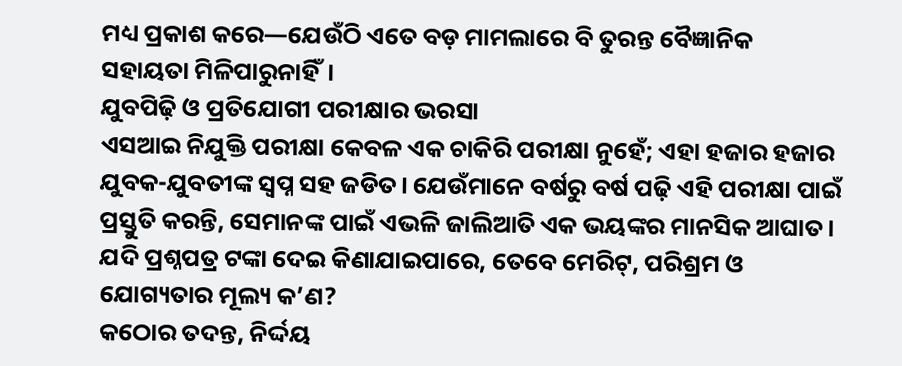ମଧ୍ୟ ପ୍ରକାଶ କରେ—ଯେଉଁଠି ଏତେ ବଡ଼ ମାମଲାରେ ବି ତୁରନ୍ତ ବୈଜ୍ଞାନିକ ସହାୟତା ମିଳିପାରୁନାହିଁ।
ଯୁବପିଢ଼ି ଓ ପ୍ରତିଯୋଗୀ ପରୀକ୍ଷାର ଭରସା
ଏସଆଇ ନିଯୁକ୍ତି ପରୀକ୍ଷା କେବଳ ଏକ ଚାକିରି ପରୀକ୍ଷା ନୁହେଁ; ଏହା ହଜାର ହଜାର ଯୁବକ-ଯୁବତୀଙ୍କ ସ୍ୱପ୍ନ ସହ ଜଡିତ। ଯେଉଁମାନେ ବର୍ଷରୁ ବର୍ଷ ପଢ଼ି ଏହି ପରୀକ୍ଷା ପାଇଁ ପ୍ରସ୍ତୁତି କରନ୍ତି, ସେମାନଙ୍କ ପାଇଁ ଏଭଳି ଜାଲିଆତି ଏକ ଭୟଙ୍କର ମାନସିକ ଆଘାତ। ଯଦି ପ୍ରଶ୍ନପତ୍ର ଟଙ୍କା ଦେଇ କିଣାଯାଇପାରେ, ତେବେ ମେରିଟ୍, ପରିଶ୍ରମ ଓ ଯୋଗ୍ୟତାର ମୂଲ୍ୟ କ’ଣ?
କଠୋର ତଦନ୍ତ, ନିର୍ଦ୍ଦୟ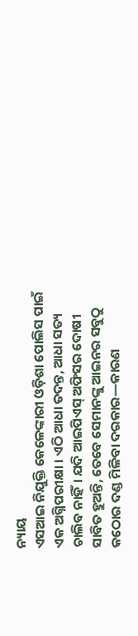ନ୍ୟାୟ
ଏସଆଇ ନିଯୁକ୍ତି କେଳେଙ୍କାରୀ ଓଡ଼ିଶା ପୋଲିସ ପାଇଁ ଏକ ଅଗ୍ନିପରୀକ୍ଷା। ଏଠି ଆଧା ତଦନ୍ତ, ଆଧା ସତ୍ୟ ଚାଲିବ ନାହିଁ। ଯଦି ଆଇପିଏସ୍ ଅଫିସର ଦୋଷୀ ସାବିତ ହୁଅନ୍ତି, ତେବେ ସେମାନଙ୍କୁ ଆଇନର ସବୁଠୁ କଠୋର ଦଣ୍ଡ ମିଳିବା ଦରକାର—କାରଣ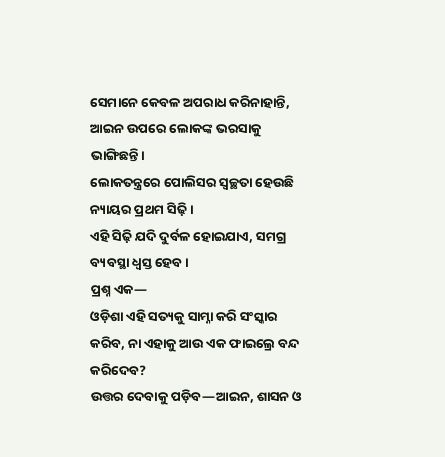ସେମାନେ କେବଳ ଅପରାଧ କରିନାହାନ୍ତି, ଆଇନ ଉପରେ ଲୋକଙ୍କ ଭରସାକୁ ଭାଙ୍ଗିଛନ୍ତି।
ଲୋକତନ୍ତ୍ରରେ ପୋଲିସର ସ୍ୱଚ୍ଛତା ହେଉଛି ନ୍ୟାୟର ପ୍ରଥମ ସିଢ଼ି।
ଏହି ସିଢ଼ି ଯଦି ଦୁର୍ବଳ ହୋଇଯାଏ, ସମଗ୍ର ବ୍ୟବସ୍ଥା ଧ୍ୱସ୍ତ ହେବ।
ପ୍ରଶ୍ନ ଏକ—
ଓଡ଼ିଶା ଏହି ସତ୍ୟକୁ ସାମ୍ନା କରି ସଂସ୍କାର କରିବ, ନା ଏହାକୁ ଆଉ ଏକ ଫାଇଲ୍ରେ ବନ୍ଦ କରିଦେବ?
ଉତ୍ତର ଦେବାକୁ ପଡ଼ିବ—ଆଇନ, ଶାସନ ଓ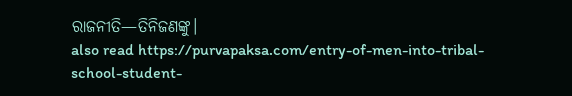ରାଜନୀତି—ତିନିଜଣଙ୍କୁ।
also read https://purvapaksa.com/entry-of-men-into-tribal-school-student-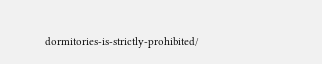dormitories-is-strictly-prohibited/